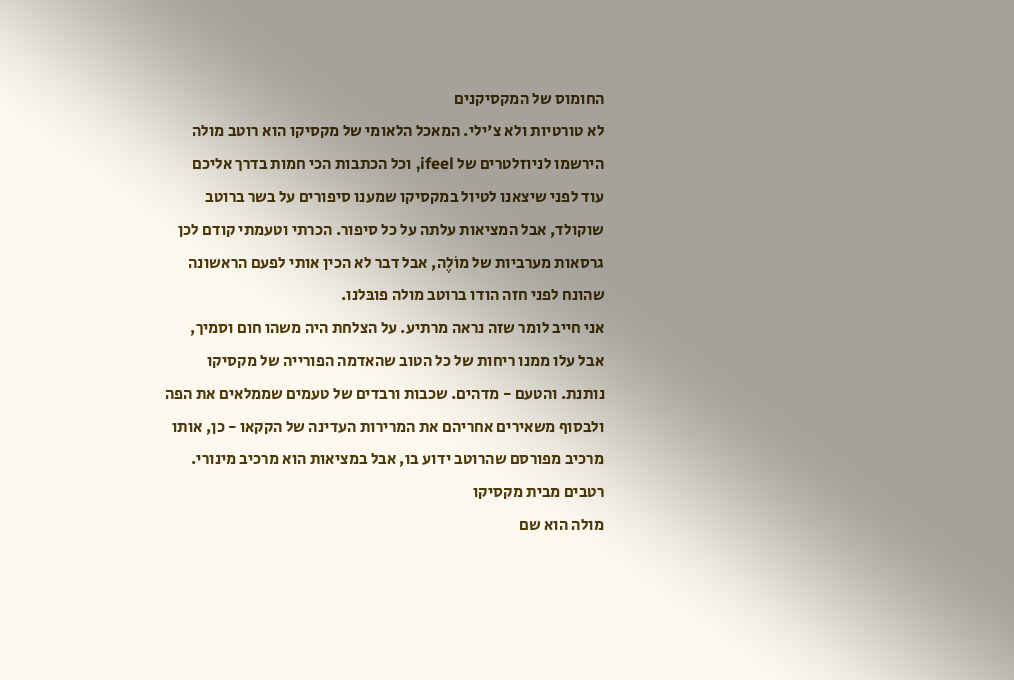החומוס של המקסיקנים
לא טורטיות ולא צ'ילי. המאכל הלאומי של מקסיקו הוא רוטב מולה
הירשמו לניוזלטרים של ifeel, וכל הכתבות הכי חמות בדרך אליכם
עוד לפני שיצאנו לטיול במקסיקו שמענו סיפורים על בשר ברוטב שוקולד, אבל המציאות עלתה על כל סיפור. הכרתי וטעמתי קודם לכן גרסאות מערביות של מוֹלֶה, אבל דבר לא הכין אותי לפעם הראשונה שהונח לפני חזה הודו ברוטב מולה פובּלנו.
אני חייב לומר שזה נראה מרתיע. על הצלחת היה משהו חום וסמיך, אבל עלו ממנו ריחות של כל הטוב שהאדמה הפורייה של מקסיקו נותנת. והטעם - מדהים. שכבות ורבדים של טעמים שממלאים את הפה ולבסוף משאירים אחריהם את המרירות העדינה של הקקאו - כן, אותו מרכיב מפורסם שהרוטב ידוע בו, אבל במציאות הוא מרכיב מינורי.
רטבים מבית מקסיקו
מולה הוא שם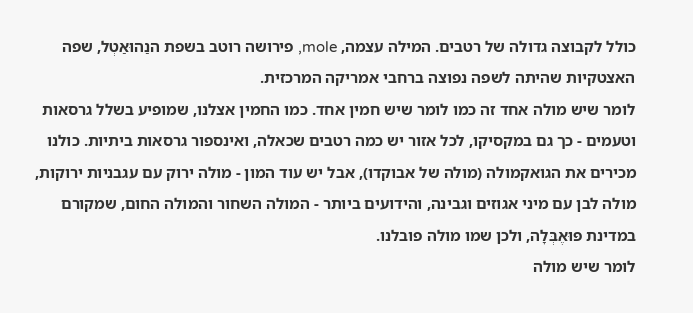כולל לקבוצה גדולה של רטבים. המילה עצמה, mole, פירושה רוטב בשפת הנַהוּאַטְל, שפה האצטקיות שהיתה לשפה נפוצה ברחבי אמריקה המרכזית.
לומר שיש מולה אחד זה כמו לומר שיש חמין אחד. כמו החמין אצלנו, שמופיע בשלל גרסאות וטעמים - כך גם במקסיקו, לכל אזור יש כמה רטבים שכאלה, ואינספור גרסאות ביתיות. כולנו מכירים את הגואקמולה (מולה של אבוקדו), אבל יש עוד המון - מולה ירוק עם עגבניות ירוקות, מולה לבן עם מיני אגוזים וגבינה, והידועים ביותר - המולה השחור והמולה החום, שמקורם במדינת פּוּאֶבְּלָה, ולכן שמו מולה פובלנו.
לומר שיש מולה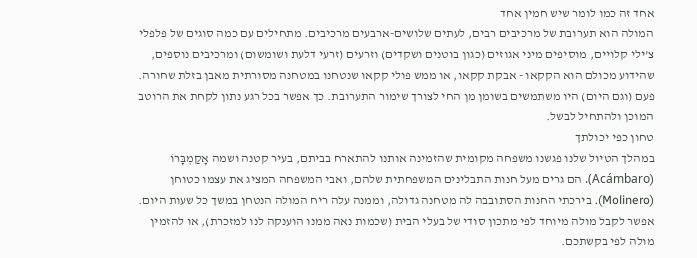אחד זה כמו לומר שיש חמין אחד
המולה הוא תערובת של מרכיבים רבים, לעתים שלושים-ארבעים מרכיבים. מתחילים עם כמה סוגים של פלפלי צ'ילי קלויים, מוסיפים מיני אגוזים (כגון בוטנים ושקדים) וזרעים (זרעי דלעת ושומשום) ומרכיבים נוספים, שהידוע מכולם הוא הקקאו - אבקת קקאו, או ממש פולי קקאו שנטחנו במטחנה מסורתית מאבן בזלת שחורה. פעם (וגם היום) היו משתמשים בשומן מן החי לצורך שימור התערובת. כך אפשר בכל רגע נתון לקחת את הרוטב המוכן ולהתחיל לבשל.
טחון כפי יכולתך
במהלך הטיול שלנו פגשנו משפחה מקומית שהזמינה אותנו להתארח בביתם, בעיר קטנה ושמה אָקַמְבָּרוֹ (Acámbaro). הם גרים מעל חנות התבלינים המשפחתית שלהם, ואבי המשפחה המציג את עצמו כטוחן (Molinero). בירכתי החנות הסתובבה לה מטחנה גדולה, וממנה עלה ריח המולה הנטחן במשך כל שעות היום. אפשר לקבל מולה מיוחד לפי מתכון סודי של בעלי הבית (שכמות נאה ממנו הוענקה לנו למזכרת), או להזמין מולה לפי בקשתכם.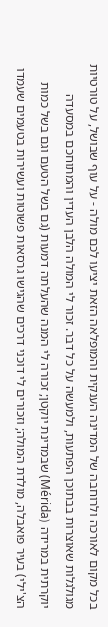בכל מקום לאורכה ולרוחבה של המדינה הענקית והמופלאה הזאת יציעו לכם מולה - על עוף שבושל, על טורטיות מגולגלות שאוצרות בבתוכן הפתעות, ולמעשה על כל דבר. זכור לי המולה הלבן העדין והמתוחכם במסעדה יוקרתית במרידה (Mérida) שבמדינת יוקטן; זכורה לי המנה שהעלתה דמעות (גם בשל הטעם וגם בשל כמות הצ'ילי) בעיר פואבלה, מולדת המולה; וזכורים לי דוכני דרכים שהגישו גרסאות פשוטות ועשירות בטעמים שעמדו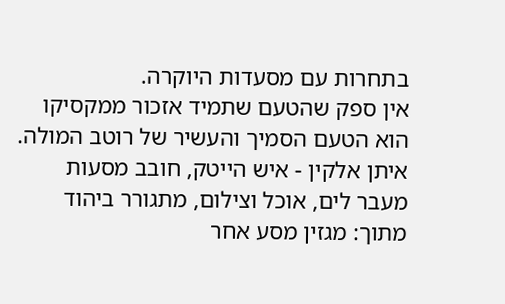בתחרות עם מסעדות היוקרה.
אין ספק שהטעם שתמיד אזכור ממקסיקו הוא הטעם הסמיך והעשיר של רוטב המולה.
איתן אלקין - איש הייטק, חובב מסעות מעבר לים, אוכל וצילום, מתגורר ביהוד
מתוך: מגזין מסע אחר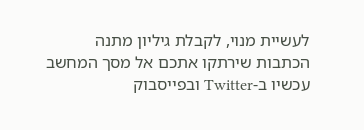לעשיית מנוי, לקבלת גיליון מתנה
הכתבות שירתקו אתכם אל מסך המחשב עכשיו ב-Twitter ובפייסבוק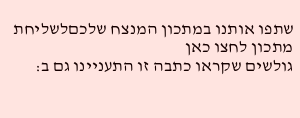שתפו אותנו במתכון המנצח שלכםלשליחת מתכון לחצו כאן
גולשים שקראו כתבה זו התעניינו גם ב: